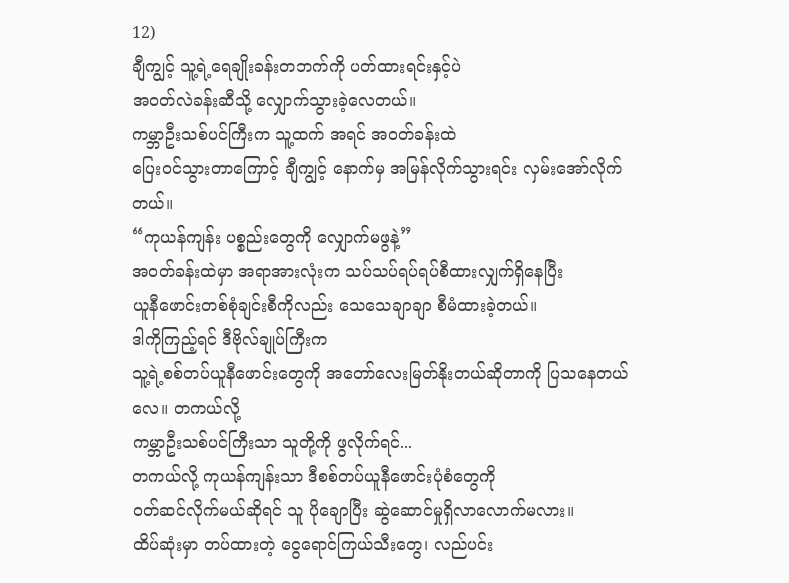12)
ချီကျွင့် သူ့ရဲ့ရေချိုးခန်းတဘက်ကို ပတ်ထားရင်းနှင့်ပဲ
အဝတ်လဲခန်းဆီသို့ လျှောက်သွားခဲ့လေတယ်။
ကမ္ဘာဦးသစ်ပင်ကြီးက သူ့ထက် အရင် အဝတ်ခန်းထဲ
ပြေးဝင်သွားတာကြောင့် ချီကျွင့် နောက်မှ အမြန်လိုက်သွားရင်း လှမ်းအော်လိုက်တယ်။
“ကုယန်ကျန်း ပစ္စည်းတွေကို လျှောက်မဖွနဲ့”
အဝတ်ခန်းထဲမှာ အရာအားလုံးက သပ်သပ်ရပ်ရပ်စီထားလျှက်ရှိနေပြီး
ယူနီဖောင်းတစ်စုံချင်းစီကိုလည်း သေသေချာချာ စီမံထားခဲ့တယ်။
ဒါကိုကြည့်ရင် ဒီဗိုလ်ချုပ်ကြီးက
သူ့ရဲ့စစ်တပ်ယူနီဖောင်းတွေကို အတော်လေးမြတ်နိုးတယ်ဆိုတာကို ပြသနေတယ်လေ။ တကယ်လို့
ကမ္ဘာဦးသစ်ပင်ကြီးသာ သူတို့ကို ဖွလိုက်ရင်...
တကယ်လို့ ကုယန်ကျန်းသာ ဒီစစ်တပ်ယူနီဖောင်းပုံစံတွေကို
ဝတ်ဆင်လိုက်မယ်ဆိုရင် သူ ပိုချောပြီး ဆွဲဆောင်မှုရှိလာလောက်မလား။
ထိပ်ဆုံးမှာ တပ်ထားတဲ့ ငွေရောင်ကြယ်သီးတွေ၊ လည်ပင်း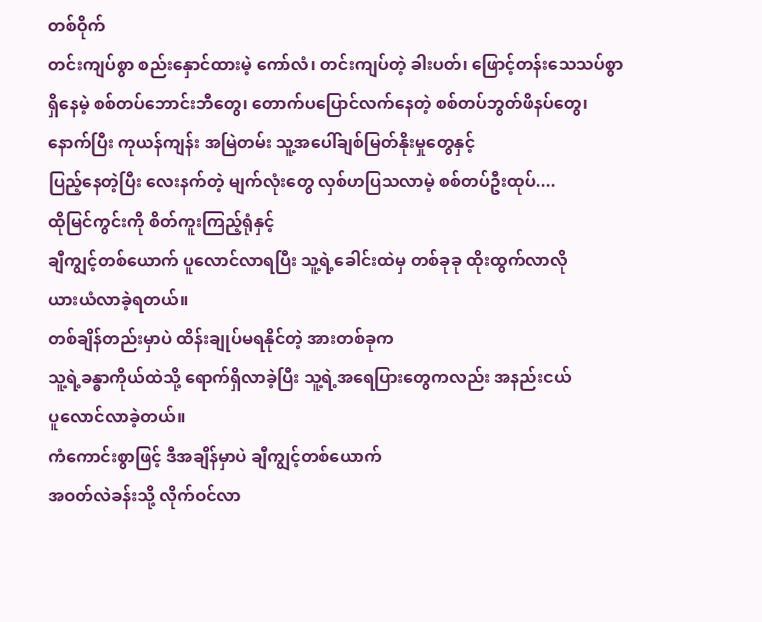တစ်ဝိုက်
တင်းကျပ်စွာ စည်းနှောင်ထားမဲ့ ကော်လံ၊ တင်းကျပ်တဲ့ ခါးပတ်၊ ဖြောင့်တန်းသေသပ်စွာ
ရှိနေမဲ့ စစ်တပ်ဘောင်းဘီတွေ၊ တောက်ပပြောင်လက်နေတဲ့ စစ်တပ်ဘွတ်ဖိနပ်တွေ၊
နောက်ပြီး ကုယန်ကျန်း အမြဲတမ်း သူ့အပေါ်ချစ်မြတ်နိုးမှုတွေနှင့်
ပြည့်နေတဲ့ပြီး လေးနက်တဲ့ မျက်လုံးတွေ လှစ်ဟပြသလာမဲ့ စစ်တပ်ဦးထုပ်....
ထိုမြင်ကွင်းကို စိတ်ကူးကြည့်ရုံနှင့်
ချီကျွင့်တစ်ယောက် ပူလောင်လာရပြီး သူ့ရဲ့ခေါင်းထဲမှ တစ်ခုခု ထိုးထွက်လာလို
ယားယံလာခဲ့ရတယ်။
တစ်ချိန်တည်းမှာပဲ ထိန်းချုပ်မရနိုင်တဲ့ အားတစ်ခုက
သူ့ရဲ့ခန္ဓာကိုယ်ထဲသို့ ရောက်ရှိလာခဲ့ပြီး သူ့ရဲ့အရေပြားတွေကလည်း အနည်းငယ်
ပူလောင်လာခဲ့တယ်။
ကံကောင်းစွာဖြင့် ဒီအချိန်မှာပဲ ချီကျွင့်တစ်ယောက်
အဝတ်လဲခန်းသို့ လိုက်ဝင်လာ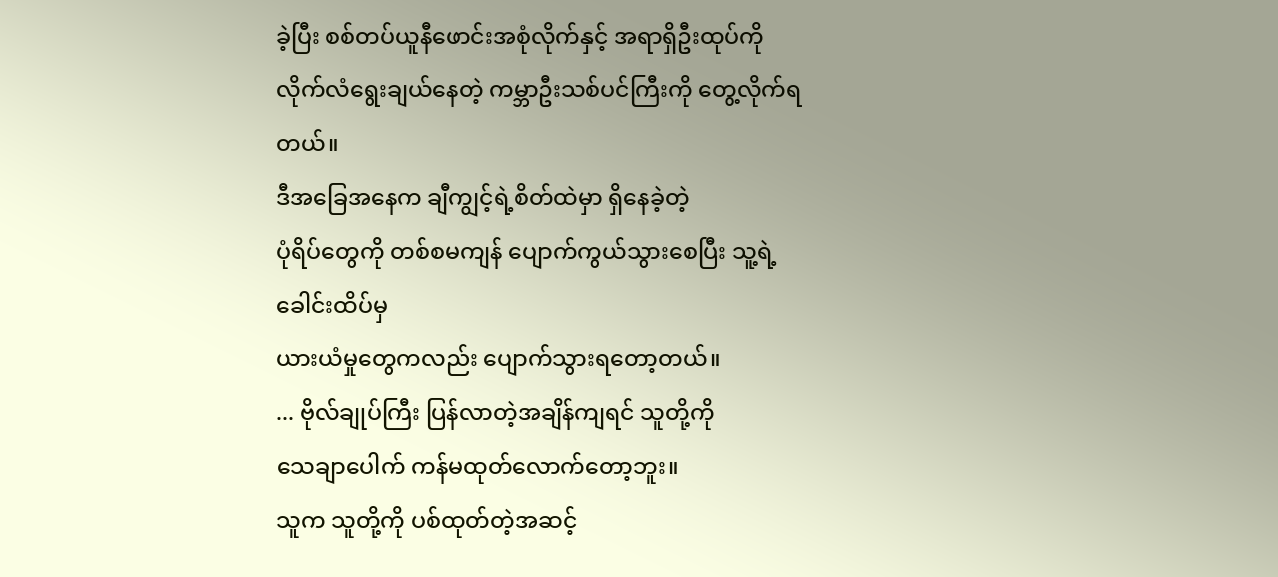ခဲ့ပြီး စစ်တပ်ယူနီဖောင်းအစုံလိုက်နှင့် အရာရှိဦးထုပ်ကို
လိုက်လံရွေးချယ်နေတဲ့ ကမ္ဘာဦးသစ်ပင်ကြီးကို တွေ့လိုက်ရတယ်။
ဒီအခြေအနေက ချီကျွင့်ရဲ့စိတ်ထဲမှာ ရှိနေခဲ့တဲ့
ပုံရိပ်တွေကို တစ်စမကျန် ပျောက်ကွယ်သွားစေပြီး သူ့ရဲ့ခေါင်းထိပ်မှ
ယားယံမှုတွေကလည်း ပျောက်သွားရတော့တယ်။
... ဗိုလ်ချုပ်ကြီး ပြန်လာတဲ့အချိန်ကျရင် သူတို့ကို
သေချာပေါက် ကန်မထုတ်လောက်တော့ဘူး။
သူက သူတို့ကို ပစ်ထုတ်တဲ့အဆင့်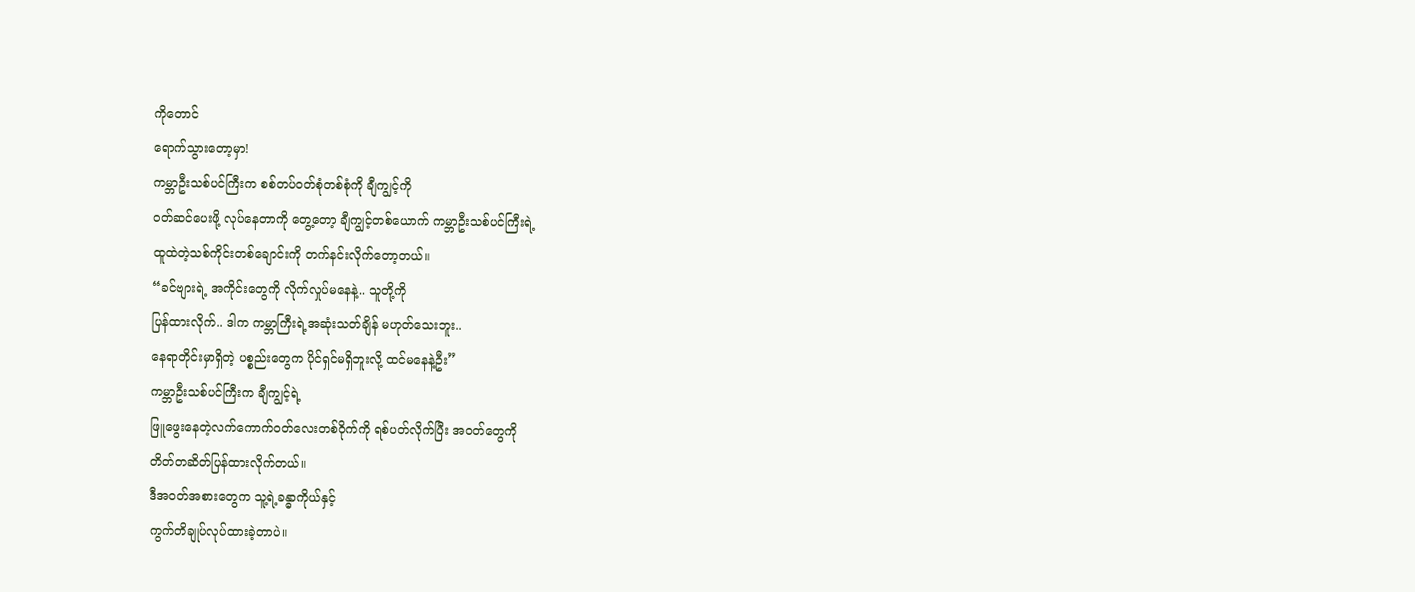ကိုတောင်
ရောက်သွားတော့မှာ!
ကမ္ဘာဦးသစ်ပင်ကြီးက စစ်တပ်ဝတ်စုံတစ်စုံကို ချီကျွင့်ကို
ဝတ်ဆင်ပေးဖို့ လုပ်နေတာကို တွေ့တော့ ချီကျွင့်တစ်ယောက် ကမ္ဘာဦးသစ်ပင်ကြီးရဲ့
ထူထဲတဲ့သစ်ကိုင်းတစ်ချောင်းကို တက်နင်းလိုက်တော့တယ်။
“ခင်ဗျားရဲ့ အကိုင်းတွေကို လိုက်လှုပ်မနေနဲ့.. သူတို့ကို
ပြန်ထားလိုက်.. ဒါက ကမ္ဘာကြီးရဲ့အဆုံးသတ်ချိန် မဟုတ်သေးဘူး..
နေရာတိုင်းမှာရှိတဲ့ ပစ္စည်းတွေက ပိုင်ရှင်မရှိဘူးလို့ ထင်မနေနဲ့ဦး”
ကမ္ဘာဦးသစ်ပင်ကြီးက ချီကျွင့်ရဲ့
ဖြူဖွေးနေတဲ့လက်ကောက်ဝတ်လေးတစ်ဝိုက်ကို ရစ်ပတ်လိုက်ပြီး အဝတ်တွေကို
တိတ်တဆိတ်ပြန်ထားလိုက်တယ်။
ဒီအဝတ်အစားတွေက သူ့ရဲ့ခန္ဓာကိုယ်နှင့်
ကွက်တိချုပ်လုပ်ထားခဲ့တာပဲ။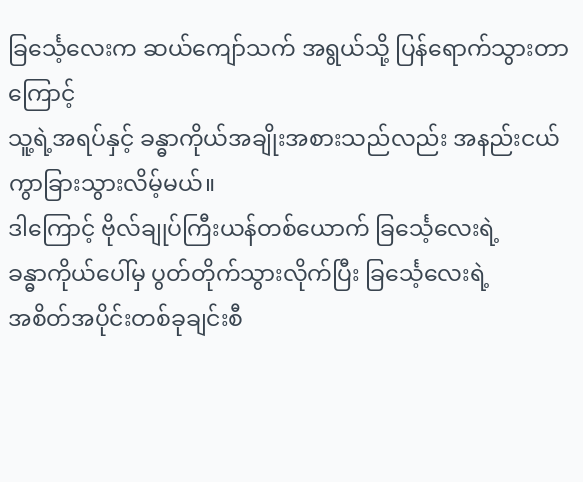ခြင်္သေ့လေးက ဆယ်ကျော်သက် အရွယ်သို့ ပြန်ရောက်သွားတာကြောင့်
သူ့ရဲ့အရပ်နှင့် ခန္ဓာကိုယ်အချိုးအစားသည်လည်း အနည်းငယ်ကွာခြားသွားလိမ့်မယ်။
ဒါကြောင့် ဗိုလ်ချုပ်ကြီးယန်တစ်ယောက် ခြင်္သေ့လေးရဲ့
ခန္ဓာကိုယ်ပေါ်မှ ပွတ်တိုက်သွားလိုက်ပြီး ခြင်္သေ့လေးရဲ့
အစိတ်အပိုင်းတစ်ခုချင်းစီ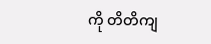ကို တိတိကျ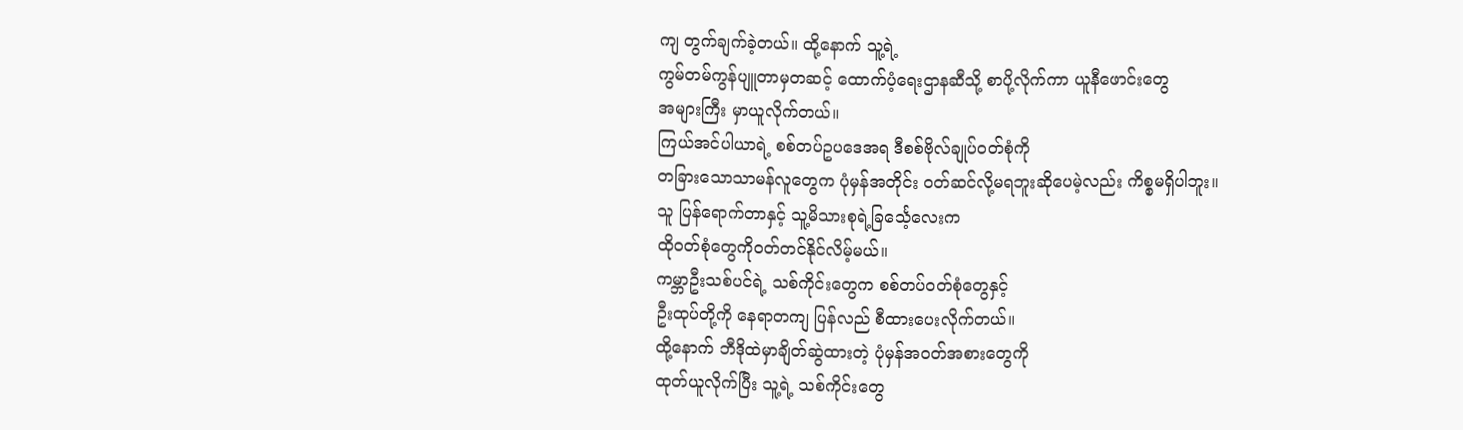ကျ တွက်ချက်ခဲ့တယ်။ ထို့နောက် သူ့ရဲ့
ကွမ်တမ်ကွန်ပျူတာမှတဆင့် ထောက်ပံ့ရေးဌာနဆီသို့ စာပို့လိုက်ကာ ယူနီဖောင်းတွေ
အများကြီး မှာယူလိုက်တယ်။
ကြယ်အင်ပါယာရဲ့ စစ်တပ်ဥပဒေအရ ဒီစစ်ဗိုလ်ချုပ်ဝတ်စုံကို
တခြားသောသာမန်လူတွေက ပုံမှန်အတိုင်း ဝတ်ဆင်လို့မရဘူးဆိုပေမဲ့လည်း ကိစ္စမရှိပါဘူး။
သူ ပြန်ရောက်တာနှင့် သူ့မိသားစုရဲ့ခြင်္သေ့လေးက
ထိုဝတ်စုံတွေကိုဝတ်တင်နိုင်လိမ့်မယ်။
ကမ္ဘာဦးသစ်ပင်ရဲ့ သစ်ကိုင်းတွေက စစ်တပ်ဝတ်စုံတွေနှင့်
ဦးထုပ်တို့ကို နေရာတကျ ပြန်လည် စီထားပေးလိုက်တယ်။
ထို့နောက် ဘီဒိုထဲမှာချိတ်ဆွဲထားတဲ့ ပုံမှန်အဝတ်အစားတွေကို
ထုတ်ယူလိုက်ပြီး သူ့ရဲ့ သစ်ကိုင်းတွေ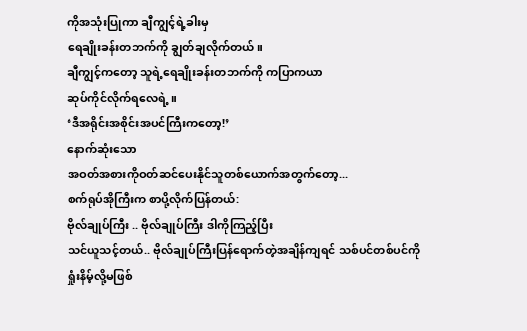ကိုအသုံးပြုကာ ချီကျွင့်ရဲ့ခါးမှ
ရေချိုးခန်းတဘက်ကို ချွတ်ချလိုက်တယ်။
ချီကျွင့်ကတော့ သူရဲ့ရေချိုးခန်းတဘက်ကို ကပြာကယာ
ဆုပ်ကိုင်လိုက်ရလေရဲ့။
‘ဒီအရိုင်းအစိုင်းအပင်ကြီးကတော့!’
နောက်ဆုံးသော
အဝတ်အစားကိုဝတ်ဆင်ပေးနိုင်သူတစ်ယောက်အတွက်တော့...
စက်ရုပ်အိုကြီးက စာပို့လိုက်ပြန်တယ်:
ဗိုလ်ချုပ်ကြီး .. ဗိုလ်ချုပ်ကြီး ဒါကိုကြည့်ပြီး
သင်ယူသင့်တယ်.. ဗိုလ်ချုပ်ကြီးပြန်ရောက်တဲ့အချိန်ကျရင် သစ်ပင်တစ်ပင်ကို
ရှုံးနိမ့်လို့မဖြစ်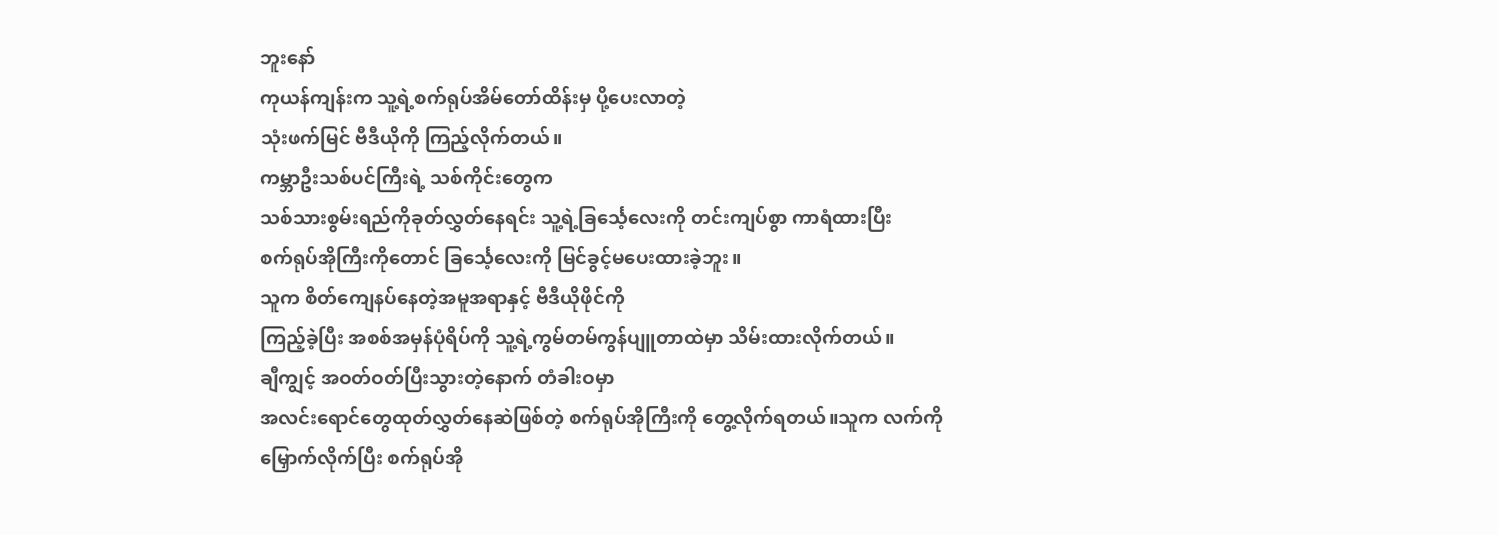ဘူးနော်
ကုယန်ကျန်းက သူ့ရဲ့စက်ရုပ်အိမ်တော်ထိန်းမှ ပို့ပေးလာတဲ့
သုံးဖက်မြင် ဗီဒီယိုကို ကြည့်လိုက်တယ်။
ကမ္ဘာဦးသစ်ပင်ကြီးရဲ့ သစ်ကိုင်းတွေက
သစ်သားစွမ်းရည်ကိုခုတ်လွှတ်နေရင်း သူ့ရဲ့ခြင်္သေ့လေးကို တင်းကျပ်စွာ ကာရံထားပြီး
စက်ရုပ်အိုကြီးကိုတောင် ခြင်္သေ့လေးကို မြင်ခွင့်မပေးထားခဲ့ဘူး။
သူက စိတ်ကျေနပ်နေတဲ့အမူအရာနှင့် ဗီဒီယိုဖိုင်ကို
ကြည့်ခဲ့ပြီး အစစ်အမှန်ပုံရိပ်ကို သူ့ရဲ့ကွမ်တမ်ကွန်ပျူတာထဲမှာ သိမ်းထားလိုက်တယ်။
ချီကျွင့် အဝတ်ဝတ်ပြီးသွားတဲ့နောက် တံခါးဝမှာ
အလင်းရောင်တွေထုတ်လွှတ်နေဆဲဖြစ်တဲ့ စက်ရုပ်အိုကြီးကို တွေ့လိုက်ရတယ်။သူက လက်ကို
မြှောက်လိုက်ပြီး စက်ရုပ်အို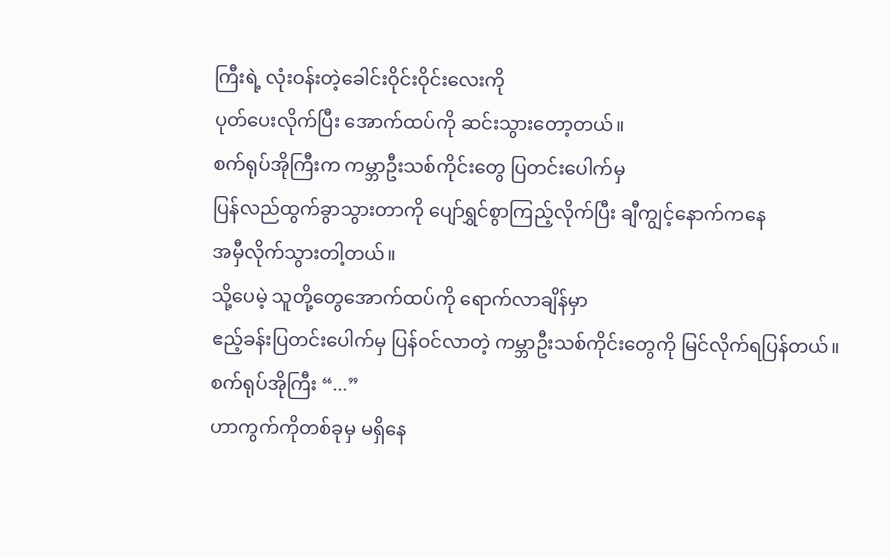ကြီးရဲ့ လုံးဝန်းတဲ့ခေါင်းဝိုင်းဝိုင်းလေးကို
ပုတ်ပေးလိုက်ပြီး အောက်ထပ်ကို ဆင်းသွားတော့တယ်။
စက်ရုပ်အိုကြီးက ကမ္ဘာဦးသစ်ကိုင်းတွေ ပြတင်းပေါက်မှ
ပြန်လည်ထွက်ခွာသွားတာကို ပျော်ရွှင်စွာကြည့်လိုက်ပြီး ချီကျွင့်နောက်ကနေ
အမှီလိုက်သွားတါ့တယ်။
သို့ပေမဲ့ သူတို့တွေအောက်ထပ်ကို ရောက်လာချိန်မှာ
ဧည့်ခန်းပြတင်းပေါက်မှ ပြန်ဝင်လာတဲ့ ကမ္ဘာဦးသစ်ကိုင်းတွေကို မြင်လိုက်ရပြန်တယ်။
စက်ရုပ်အိုကြီး “...”
ဟာကွက်ကိုတစ်ခုမှ မရှိနေ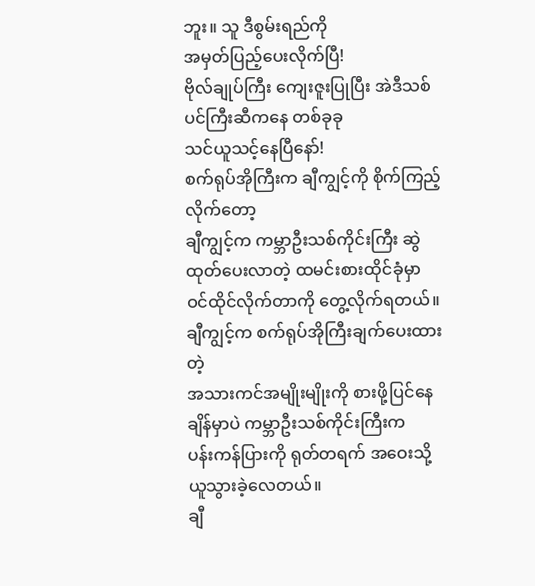ဘူး။ သူ ဒီစွမ်းရည်ကို
အမှတ်ပြည့်ပေးလိုက်ပြီ!
ဗိုလ်ချုပ်ကြီး ကျေးဇူးပြုပြီး အဲဒီသစ်ပင်ကြီးဆီကနေ တစ်ခုခု
သင်ယူသင့်နေပြီနော်!
စက်ရုပ်အိုကြီးက ချီကျွင့်ကို စိုက်ကြည့်လိုက်တော့
ချီကျွင့်က ကမ္ဘာဦးသစ်ကိုင်းကြီး ဆွဲထုတ်ပေးလာတဲ့ ထမင်းစားထိုင်ခုံမှာ
ဝင်ထိုင်လိုက်တာကို တွေ့လိုက်ရတယ်။
ချီကျွင့်က စက်ရုပ်အိုကြီးချက်ပေးထားတဲ့
အသားကင်အမျိုးမျိုးကို စားဖို့ပြင်နေချိန်မှာပဲ ကမ္ဘာဦးသစ်ကိုင်းကြီးက
ပန်းကန်ပြားကို ရုတ်တရက် အဝေးသို့ ယူသွားခဲ့လေတယ်။
ချီ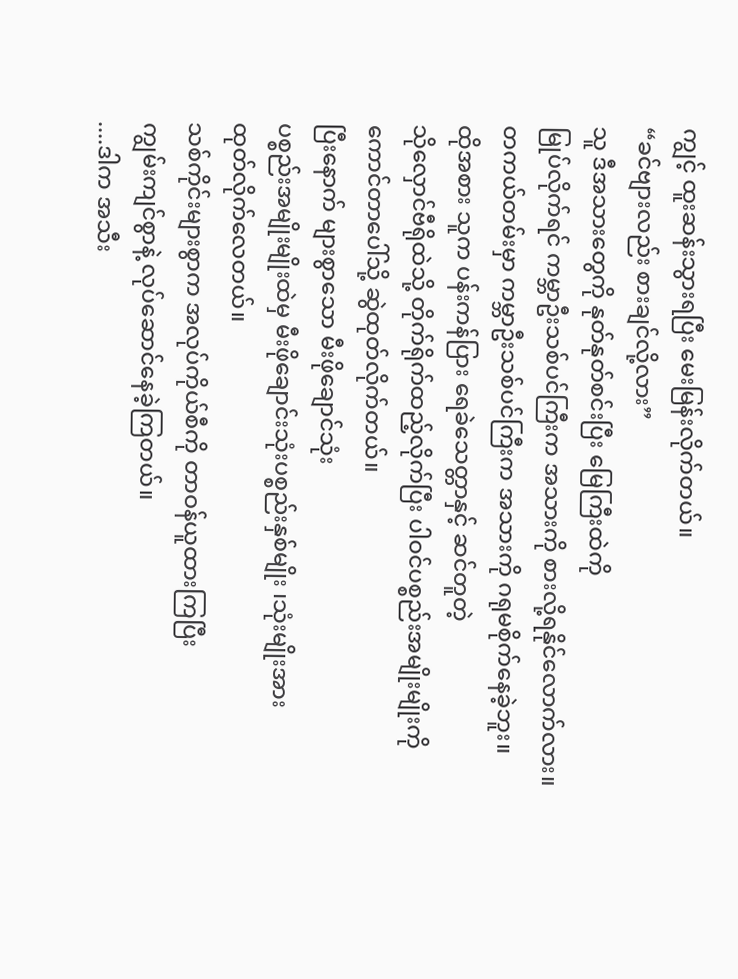ကျွင့် ထူးဆန်းသွားရပြီး မေးမြန်းလိုက်တယ်။
“ခင်ဗျားလည်း စားချင်လို့လား”
သူ ဒီအသားတွေကို နုတ်နုတ်စင်းပြီး မြေကြီးထဲကို
မြုပ်လိုက်ရင် ကမ္ဘာဦးသစ်ပင်ကြီးက အသားကို စားလို့ရနိုင်လောက်လား။
တကယ်တမ်းမှာ ကမ္ဘာဦးသစ်ပင်ကြီးက အသားကို ဂရုမစိုက်နေခဲ့ဘူး။
ထိုအစား သူက ပန်းကန်ပြား ရေခဲသေတ္တာနှင့် ဆင်တူတဲ့
သိုလှောင်ဗီရိုထဲသို့ တိုက်ရိုက်ထည့်လိုက်ပြီး ပါဝင်ပစ္စည်းအမျိုးမျိုးကို
ကောင်တာပေါ်သို့ ဆွဲထုတ်လိုက်တယ်။
ပြီးနောက် များစွာသော မီးဖိုချောင်သုံး
ပစ္စည်းအမျိုးမျိုးထဲမှ မီးဖိုချောင်းသုံးပစ္စည်းနှစ်မျိုး ၊သုံးမျိုးအား
ထုတ်လိုက်လေတယ်။
သစ်ကိုင်းများစွာက အလုပ်ကိုယ်စီကို တာဝန်ယူထားကြပြီး
ကျွမ်းကျင်စွာနဲ့ လုပ်ဆောင်နေခဲ့ကြတယ်။
....ဒါက အသီး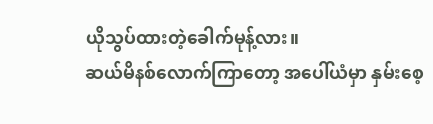ယိုသွပ်ထားတဲ့ခေါက်မုန့်လား။
ဆယ်မိနစ်လောက်ကြာတော့ အပေါ်ယံမှာ နှမ်းစေ့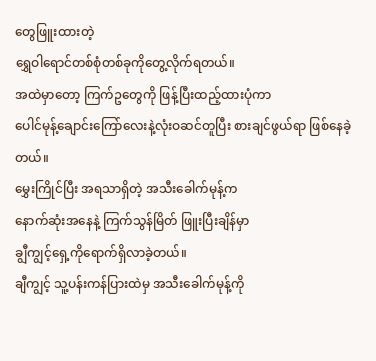တွေဖြူးထားတဲ့
ရွှေဝါရောင်တစ်စုံတစ်ခုကိုတွေ့လိုက်ရတယ်။
အထဲမှာတော့ ကြက်ဥတွေကို ဖြန့်ပြီးထည့်ထားပုံကာ
ပေါင်မုန့်ချောင်းကြော်လေးနဲ့လုံးဝဆင်တူပြီး စားချင်ဖွယ်ရာ ဖြစ်နေခဲ့တယ်။
မွှေးကြိုင်ပြီး အရသာရှိတဲ့ အသီးခေါက်မုန့်က
နောက်ဆုံးအနေနဲ့ ကြက်သွန်မြိတ် ဖြူးပြီးချိန်မှာ
ချွီကျွင့်ရှေ့ကိုရောက်ရှိလာခဲ့တယ်။
ချီကျွင့် သူ့ပန်းကန်ပြားထဲမှ အသီးခေါက်မုန့်ကို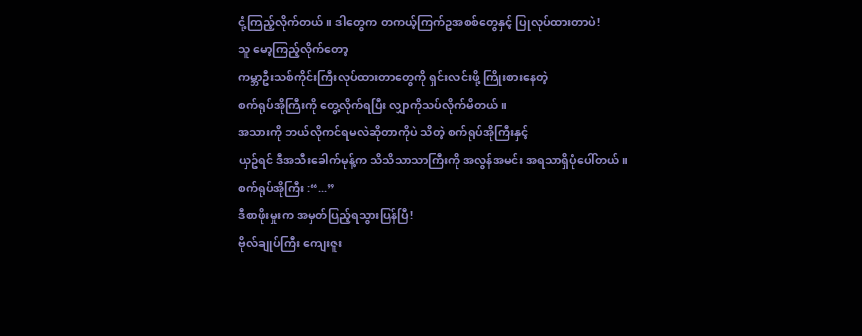ငုံ့ကြည့်လိုက်တယ်။ ဒါတွေက တကယ့်ကြက်ဥအစစ်တွေနှင့် ပြုလုပ်ထားတာပဲ!
သူ မော့ကြည့်လိုက်တော့
ကမ္ဘာဦးသစ်ကိုင်းကြီးလုပ်ထားတာတွေကို ရှင်းလင်းဖို့ ကြိုးစားနေတဲ့
စက်ရုပ်အိုကြီးကို တွေ့လိုက်ရပြီး လျှာကိုသပ်လိုက်မိတယ်။
အသားကို ဘယ်လိုကင်ရမလဲဆိုတာကိုပဲ သိတဲ့ စက်ရုပ်အိုကြီးနှင့်
ယှဥ်ရင် ဒီအသီးခေါက်မုန့်က သိသိသာသာကြီးကို အလွန်အမင်း အရသာရှိပုံပေါ်တယ်။
စက်ရုပ်အိုကြီး :“...”
ဒီစာဖိုးမှုးက အမှတ်ပြည့်ရသွားပြန်ပြီ!
ဗိုလ်ချုပ်ကြီး ကျေးဇူး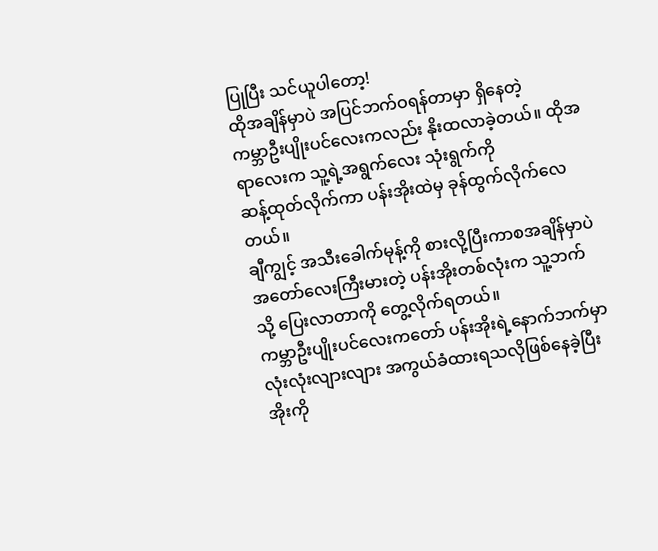ပြုပြီး သင်ယူပါတော့!
ထိုအချိန်မှာပဲ အပြင်ဘက်ဝရန်တာမှာ ရှိနေတဲ့
ကမ္ဘာဦးပျိုးပင်လေးကလည်း နိုးထလာခဲ့တယ်။ ထိုအရာလေးက သူ့ရဲ့အရွက်လေး သုံးရွက်ကို
ဆန့်ထုတ်လိုက်ကာ ပန်းအိုးထဲမှ ခုန်ထွက်လိုက်လေတယ်။
ချီကျွင့် အသီးခေါက်မုန့်ကို စားလို့ပြီးကာစအချိန်မှာပဲ
အတော်လေးကြီးမားတဲ့ ပန်းအိုးတစ်လုံးက သူ့ဘက်သို့ ပြေးလာတာကို တွေ့လိုက်ရတယ်။
ကမ္ဘာဦးပျိုးပင်လေးကတော် ပန်းအိုးရဲ့နောက်ဘက်မှာ
လုံးလုံးလျားလျား အကွယ်ခံထားရသလိုဖြစ်နေခဲ့ပြီး အိုးကို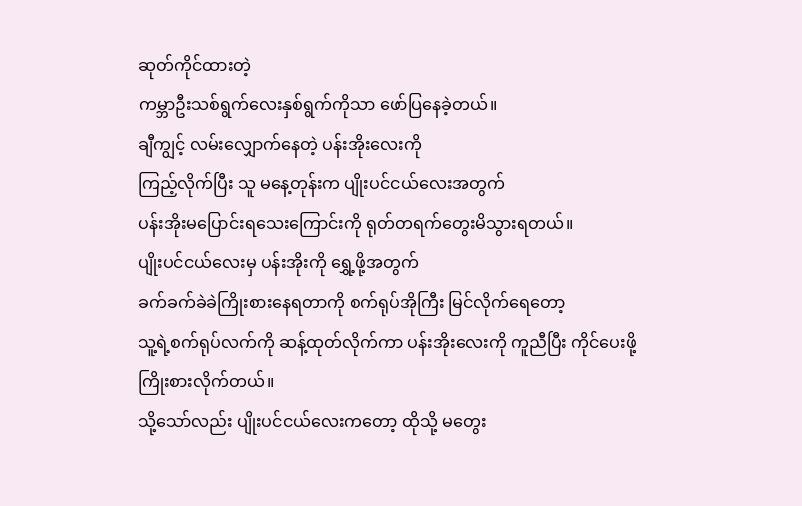ဆုတ်ကိုင်ထားတဲ့
ကမ္ဘာဦးသစ်ရွက်လေးနှစ်ရွက်ကိုသာ ဖော်ပြနေခဲ့တယ်။
ချီကျွင့် လမ်းလျှောက်နေတဲ့ ပန်းအိုးလေးကို
ကြည့်လိုက်ပြီး သူ မနေ့တုန်းက ပျိုးပင်ငယ်လေးအတွက်
ပန်းအိုးမပြောင်းရသေးကြောင်းကို ရုတ်တရက်တွေးမိသွားရတယ်။
ပျိုးပင်ငယ်လေးမှ ပန်းအိုးကို ရွှေ့ဖို့အတွက်
ခက်ခက်ခဲခဲကြိုးစားနေရတာကို စက်ရုပ်အိုကြီး မြင်လိုက်ရေတော့
သူ့ရဲ့စက်ရုပ်လက်ကို ဆန့်ထုတ်လိုက်ကာ ပန်းအိုးလေးကို ကူညီပြီး ကိုင်ပေးဖို့
ကြိုးစားလိုက်တယ်။
သို့သော်လည်း ပျိုးပင်ငယ်လေးကတော့ ထိုသို့ မတွေး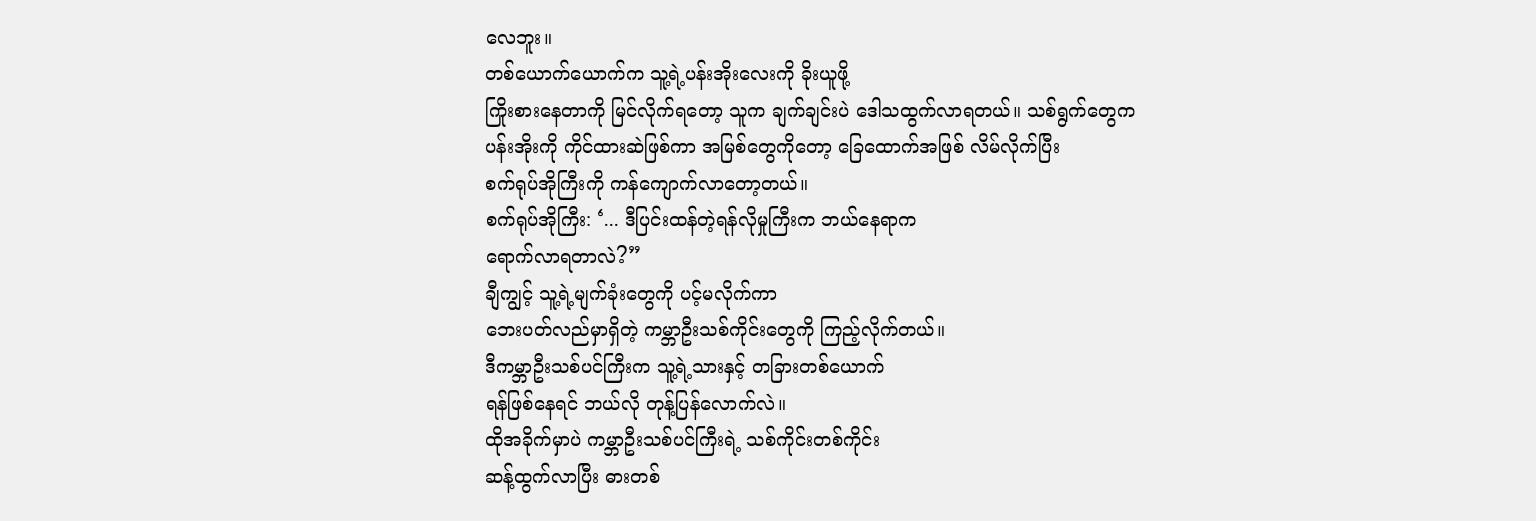လေဘူး။
တစ်ယောက်ယောက်က သူ့ရဲ့ပန်းအိုးလေးကို ခိုးယူဖို့
ကြိုးစားနေတာကို မြင်လိုက်ရတော့ သူက ချက်ချင်းပဲ ဒေါသထွက်လာရတယ်။ သစ်ရွက်တွေက
ပန်းအိုးကို ကိုင်ထားဆဲဖြစ်ကာ အမြစ်တွေကိုတော့ ခြေထောက်အဖြစ် လိမ်လိုက်ပြီး
စက်ရုပ်အိုကြီးကို ကန်ကျောက်လာတော့တယ်။
စက်ရုပ်အိုကြီး: ‘... ဒီပြင်းထန်တဲ့ရန်လိုမှုကြီးက ဘယ်နေရာက
ရောက်လာရတာလဲ?”
ချီကျွင့် သူ့ရဲ့မျက်ခုံးတွေကို ပင့်မလိုက်ကာ
ဘေးပတ်လည်မှာရှိတဲ့ ကမ္ဘာဦးသစ်ကိုင်းတွေကို ကြည့်လိုက်တယ်။
ဒီကမ္ဘာဦးသစ်ပင်ကြီးက သူ့ရဲ့သားနှင့် တခြားတစ်ယောက်
ရန်ဖြစ်နေရင် ဘယ်လို တုန့်ပြန်လောက်လဲ။
ထိုအခိုက်မှာပဲ ကမ္ဘာဦးသစ်ပင်ကြီးရဲ့ သစ်ကိုင်းတစ်ကိုင်း
ဆန့်ထွက်လာပြီး ဓားတစ်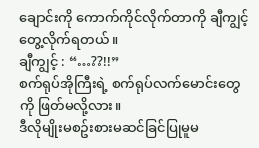ချောင်းကို ကောက်ကိုင်လိုက်တာကို ချီကျွင့် တွေ့လိုက်ရတယ်။
ချီကျွင့် : “…??!!”
စက်ရုပ်အိုကြီးရဲ့ စက်ရုပ်လက်မောင်းတွေကို ဖြတ်မလို့လား။
ဒီလိုမျိုးမစဥ်းစားမဆင်ခြင်ပြုမူမ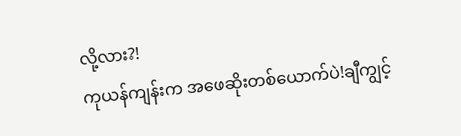လို့လား?!
ကုယန်ကျန်းက အဖေဆိုးတစ်ယောက်ပဲ!ချီကျွင့်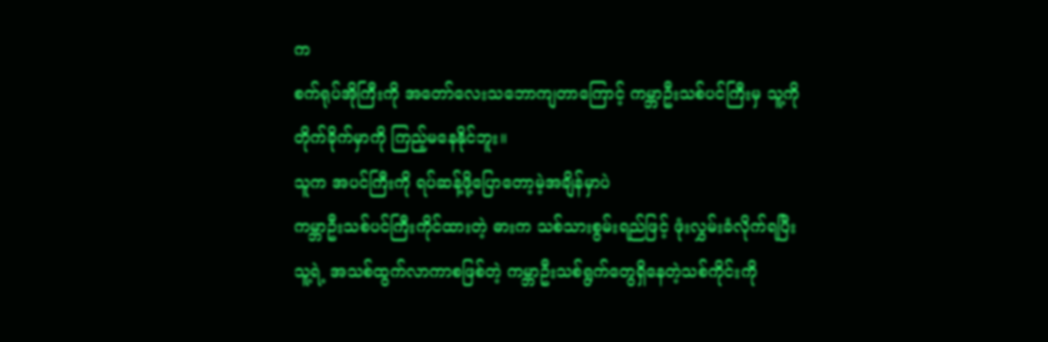က
စက်ရုပ်အိုကြီးကို အတော်လေးသဘောကျတာကြောင့် ကမ္ဘာဦးသစ်ပင်ကြီးမှ သူ့ကို
တိုက်ခိုက်မှာကို ကြည့်မနေနိုင်ဘူး။
သူက အပင်ကြီးကို ရပ်ဆန့်ဖို့ပြောတော့မဲ့အချိန်မှာပဲ
ကမ္ဘာဦးသစ်ပင်ကြီးကိုင်ထားတဲ့ ဓားက သစ်သားစွမ်းရည်ဖြင့် ဖုံးလွှမ်းခံလိုက်ရပြီး
သူ့ရဲ့ အသစ်ထွက်လာကာစဖြစ်တဲ့ ကမ္ဘာဦးသစ်ရွက်တွေရှိနေတဲ့သစ်ကိုင်းကို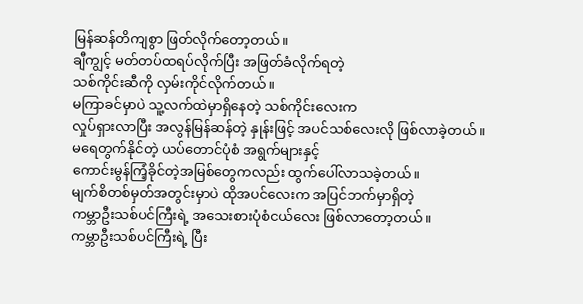မြန်ဆန်တိကျစွာ ဖြတ်လိုက်တော့တယ်။
ချီကျွင့် မတ်တပ်ထရပ်လိုက်ပြီး အဖြတ်ခံလိုက်ရတဲ့
သစ်ကိုင်းဆီကို လှမ်းကိုင်လိုက်တယ်။
မကြာခင်မှာပဲ သူ့လက်ထဲမှာရှိနေတဲ့ သစ်ကိုင်းလေးက
လှုပ်ရှားလာပြီး အလွန်မြန်ဆန်တဲ့ နှုန်းဖြင့် အပင်သစ်လေးလို ဖြစ်လာခဲ့တယ်။
မရေတွက်နိုင်တဲ့ ယပ်တောင်ပုံစံ အရွက်များနှင့်
ကောင်းမွန်ကြံ့ခိုင်တဲ့အမြစ်တွေကလည်း ထွက်ပေါ်လာသခဲ့တယ်။
မျက်စိတစ်မှတ်အတွင်းမှာပဲ ထိုအပင်လေးက အပြင်ဘက်မှာရှိတဲ့
ကမ္ဘာဦးသစ်ပင်ကြီးရဲ့ အသေးစားပုံစံငယ်လေး ဖြစ်လာတော့တယ်။
ကမ္ဘာဦးသစ်ပင်ကြီးရဲ့ ပြီး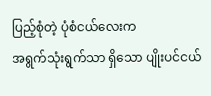ပြည့်စုံတဲ့ ပုံစံငယ်လေးက
အရွက်သုံးရွက်သာ ရှိသော ပျိုးပင်ငယ်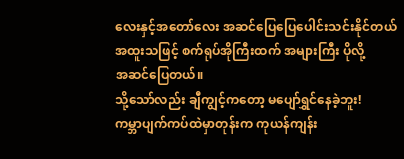လေးနှင့်အတော်လေး အဆင်ပြေပြေပေါင်းသင်းနိုင်တယ်
အထူးသဖြင့် စက်ရုပ်အိုကြီးထက် အများကြီး ပိုလို့
အဆင်ပြေတယ်။
သို့သော်လည်း ချီကျွင့်ကတော့ မပျော်ရွှင်နေခဲ့ဘူး!
ကမ္ဘာပျက်ကပ်ထဲမှာတုန်းက ကုယန်ကျန်း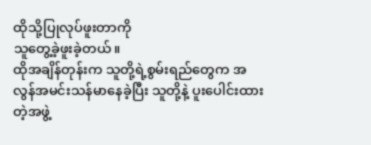ထိုသို့ပြုလုပ်ဖူးတာကို
သူတွေ့ခဲ့ဖူးခဲ့တယ်။
ထိုအချိန်တုန်းက သူတို့ရဲ့စွမ်းရည်တွေက အ
လွန်အမင်းသန်မာနေခဲ့ပြီး သူတို့နဲ့ ပူးပေါင်းထားတဲ့အဖွဲ့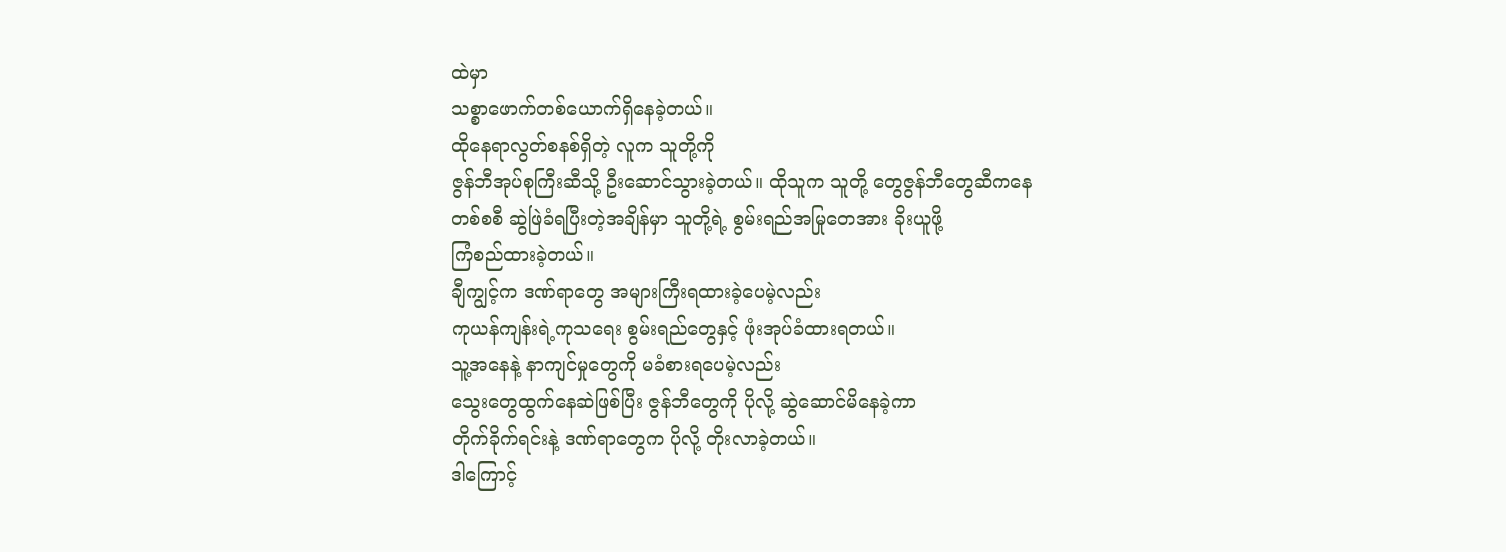ထဲမှာ
သစ္စာဖောက်တစ်ယောက်ရှိနေခဲ့တယ်။
ထိုနေရာလွတ်စနစ်ရှိတဲ့ လူက သူတို့ကို
ဇွန်ဘီအုပ်စုကြီးဆီသို့ ဦးဆောင်သွားခဲ့တယ်။ ထိုသူက သူတို့ တွေဇွန်ဘီတွေဆီကနေ
တစ်စစီ ဆွဲဖြဲခံရပြီးတဲ့အချိန်မှာ သူတို့ရဲ့ စွမ်းရည်အမြုတေအား ခိုးယူဖို့
ကြံစည်ထားခဲ့တယ်။
ချီကျွင့်က ဒဏ်ရာတွေ အများကြီးရထားခဲ့ပေမဲ့လည်း
ကုယန်ကျန်းရဲ့ကုသရေး စွမ်းရည်တွေနှင့် ဖုံးအုပ်ခံထားရတယ်။
သူ့အနေနဲ့ နာကျင်မှုတွေကို မခံစားရပေမဲ့လည်း
သွေးတွေထွက်နေဆဲဖြစ်ပြီး ဇွန်ဘီတွေကို ပိုလို့ ဆွဲဆောင်မိနေခဲ့ကာ
တိုက်ခိုက်ရင်းနဲ့ ဒဏ်ရာတွေက ပိုလို့ တိုးလာခဲ့တယ်။
ဒါကြောင့်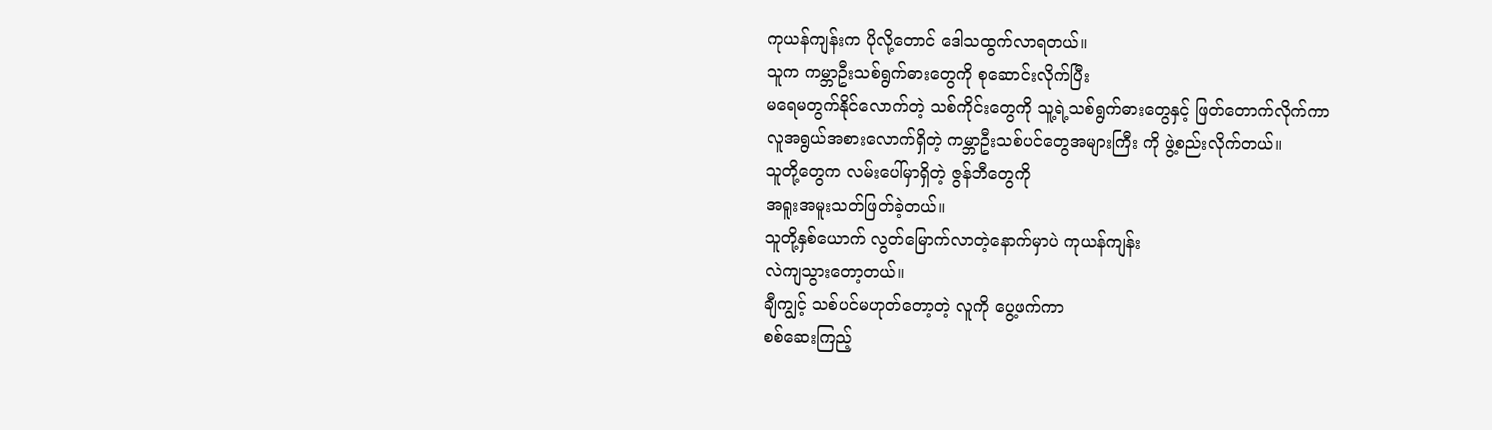ကုယန်ကျန်းက ပိုလို့တောင် ဒေါသထွက်လာရတယ်။
သူက ကမ္ဘာဦးသစ်ရွက်ဓားတွေကို စုဆောင်းလိုက်ပြီး
မရေမတွက်နိုင်လောက်တဲ့ သစ်ကိုင်းတွေကို သူ့ရဲ့သစ်ရွက်ဓားတွေနှင့် ဖြတ်တောက်လိုက်ကာ
လူအရွယ်အစားလောက်ရှိတဲ့ ကမ္ဘာဦးသစ်ပင်တွေအများကြီး ကို ဖွဲ့စည်းလိုက်တယ်။
သူတို့တွေက လမ်းပေါ်မှာရှိတဲ့ ဇွန်ဘီတွေကို
အရူးအမူးသတ်ဖြတ်ခဲ့တယ်။
သူတို့နှစ်ယောက် လွတ်မြောက်လာတဲ့နောက်မှာပဲ ကုယန်ကျန်း
လဲကျသွားတော့တယ်။
ချီကျွင့် သစ်ပင်မဟုတ်တော့တဲ့ လူကို ပွေ့ဖက်ကာ
စစ်ဆေးကြည့်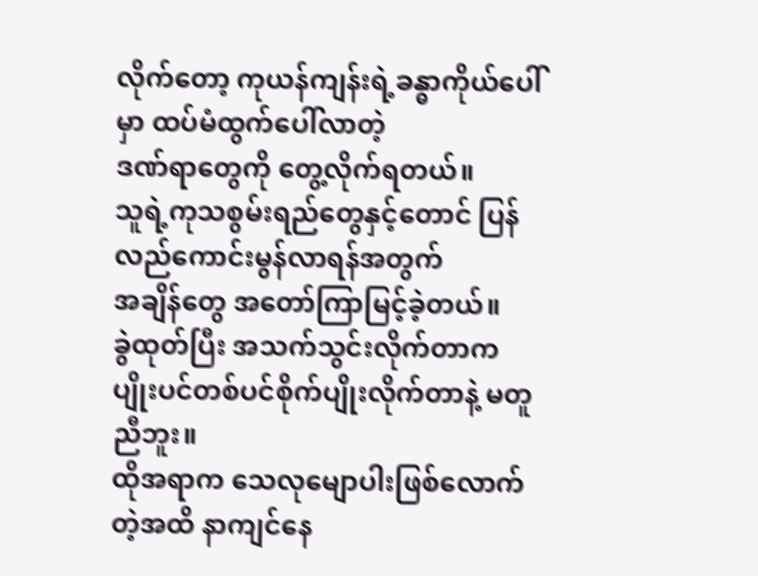လိုက်တော့ ကုယန်ကျန်းရဲ့ခန္ဓာကိုယ်ပေါ်မှာ ထပ်မံထွက်ပေါ်လာတဲ့
ဒဏ်ရာတွေကို တွေ့လိုက်ရတယ်။
သူရဲ့ကုသစွမ်းရည်တွေနှင့်တောင် ပြန်လည်ကောင်းမွန်လာရန်အတွက်
အချိန်တွေ အတော်ကြာမြင့်ခဲ့တယ်။
ခွဲထုတ်ပြီး အသက်သွင်းလိုက်တာက
ပျိုးပင်တစ်ပင်စိုက်ပျိုးလိုက်တာနဲ့ မတူညီဘူး။
ထိုအရာက သေလုမျောပါးဖြစ်လောက်တဲ့အထိ နာကျင်နေ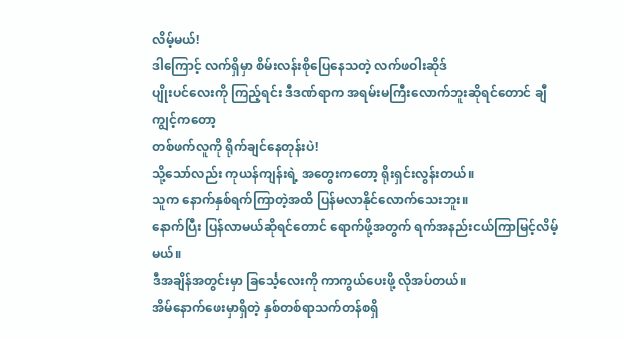လိမ့်မယ်!
ဒါကြောင့် လက်ရှိမှာ စိမ်းလန်းစိုပြေနေသတဲ့ လက်ဖဝါးဆိုဒ်
ပျိုးပင်လေးကို ကြည့်ရင်း ဒီဒဏ်ရာက အရမ်းမကြီးလောက်ဘူးဆိုရင်တောင် ချီကျွင့်ကတော့
တစ်ဖက်လူကို ရိုက်ချင်နေတုန်းပဲ!
သို့သော်လည်း ကုယန်ကျန်းရဲ့ အတွေးကတော့ ရိုးရှင်းလွန်းတယ်။
သူက နောက်နှစ်ရက်ကြာတဲ့အထိ ပြန်မလာနိုင်လောက်သေးဘူး။
နောက်ပြီး ပြန်လာမယ်ဆိုရင်တောင် ရောက်ဖို့အတွက် ရက်အနည်းငယ်ကြာမြင့်လိမ့်မယ်။
ဒီအချိန်အတွင်းမှာ ခြင်္သေ့လေးကို ကာကွယ်ပေးဖို့ လိုအပ်တယ်။
အိမ်နောက်ဖေးမှာရှိတဲ့ နှစ်တစ်ရာသက်တန်စရှိ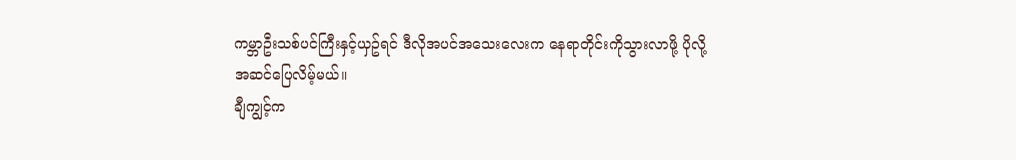ကမ္ဘာဦးသစ်ပင်ကြီးနှင့်ယှဥ်ရင် ဒီလိုအပင်အသေးလေးက နေရာတိုင်းကိုသွားလာဖို့ ပိုလို့
အဆင်ပြေလိမ့်မယ်။
ချီကျွင့်က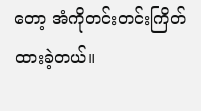တော့ အံကိုတင်းတင်းကြိတ်ထားခဲ့တယ်။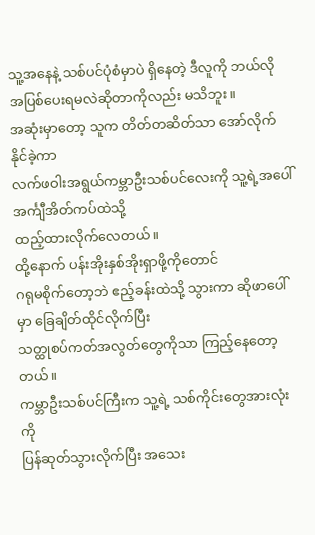သူ့အနေနဲ့ သစ်ပင်ပုံစံမှာပဲ ရှိနေတဲ့ ဒီလူကို ဘယ်လို
အပြစ်ပေးရမလဲဆိုတာကိုလည်း မသိဘူး။
အဆုံးမှာတော့ သူက တိတ်တဆိတ်သာ အော်လိုက်နိုင်ခဲ့ကာ
လက်ဖဝါးအရွယ်ကမ္ဘာဦးသစ်ပင်လေးကို သူ့ရဲ့အပေါ်အင်္ကျီအိတ်ကပ်ထဲသို့
ထည့်ထားလိုက်လေတယ်။
ထို့နောက် ပန်းအိုးနှစ်အိုးရှာဖို့ကိုတောင်
ဂရုမစိုက်တော့ဘဲ ဧည့်ခန်းထဲသို့ သွားကာ ဆိုဖာပေါ်မှာ ခြေချိတ်ထိုင်လိုက်ပြီး
သတ္ထုစပ်ကတ်အလွတ်တွေကိုသာ ကြည့်နေတော့တယ်။
ကမ္ဘာဦးသစ်ပင်ကြီးက သူ့ရဲ့ သစ်ကိုင်းတွေအားလုံးကို
ပြန်ဆုတ်သွားလိုက်ပြီး အသေး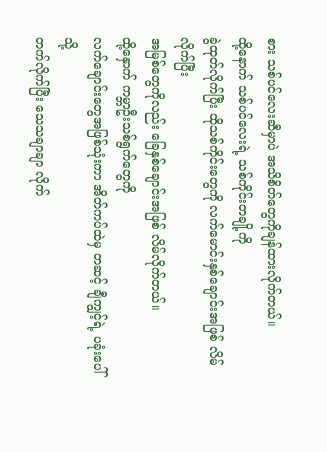စား သစ်ပင်လေးဆီမှာပဲ အသိစိတ်တွေကိုချန်ထားလိုက်တယ်။
ထို့နောက် သစ်ပင်လေးရဲ့ သစ်ကိုင်းတချို့ကို
ခွဲထုတ်လိုက်ပြီး ထိုသစ်ကိုင်းတွေကို လက်မောင်းနှစ်ချောင်းအဖြစ် လိမ်လိုက်ပြီး
အမြစ်တွေကိုလည်း ခြေနှစ်ချောင်းအဖြစ် လိမ်လိုက်တယ်။
ထို့နှောက် ကမ္ဘာဦးသစ်ရွက်တွေကို
လက်ချောင်းတွေအဖြစ်သုံးကာ အိတ်ကပ်ထဲမှ တဆင့် ချီကျွင့်ရဲ့ ပခုံးပေါ်သို့
တက်လိုက်ပြီး သေသချာချာ လိုက်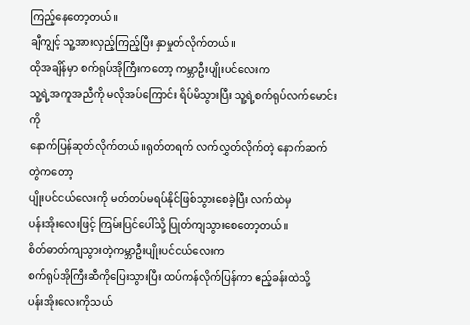ကြည့်နေတော့တယ်။
ချီကျွင့် သူ့အားလှည့်ကြည့်ပြီး နှာမှုတ်လိုက်တယ်။
ထိုအချိန်မှာ စက်ရုပ်အိုကြီးကတော့ ကမ္ဘာဦးပျိုးပင်လေးက
သူ့ရဲ့အကူအညီကို မလိုအပ်ကြောင်း ရိပ်မိသွားပြီး သူ့ရဲ့စက်ရုပ်လက်မောင်းကို
နောက်ပြန်ဆုတ်လိုက်တယ်။ရုတ်တရက် လက်လွှတ်လိုက်တဲ့ နောက်ဆက်တွဲကတော့
ပျိုးပင်ငယ်လေးကို မတ်တပ်မရပ်နိုင်ဖြစ်သွားစေခဲ့ပြီး လက်ထဲမှ
ပန်းအိုးလေးဖြင့် ကြမ်းပြင်ပေါ်သို့ ပြုတ်ကျသွားစေတော့တယ်။
စိတ်ဓာတ်ကျသွားတဲ့ကမ္ဘာဦးပျိုးပင်ငယ်လေးက
စက်ရုပ်အိုကြီးဆီကိုပြေးသွားပြီး ထပ်ကန်လိုက်ပြန်ကာ ဧည့်ခန်းထဲသို့
ပန်းအိုးလေးကိုသယ်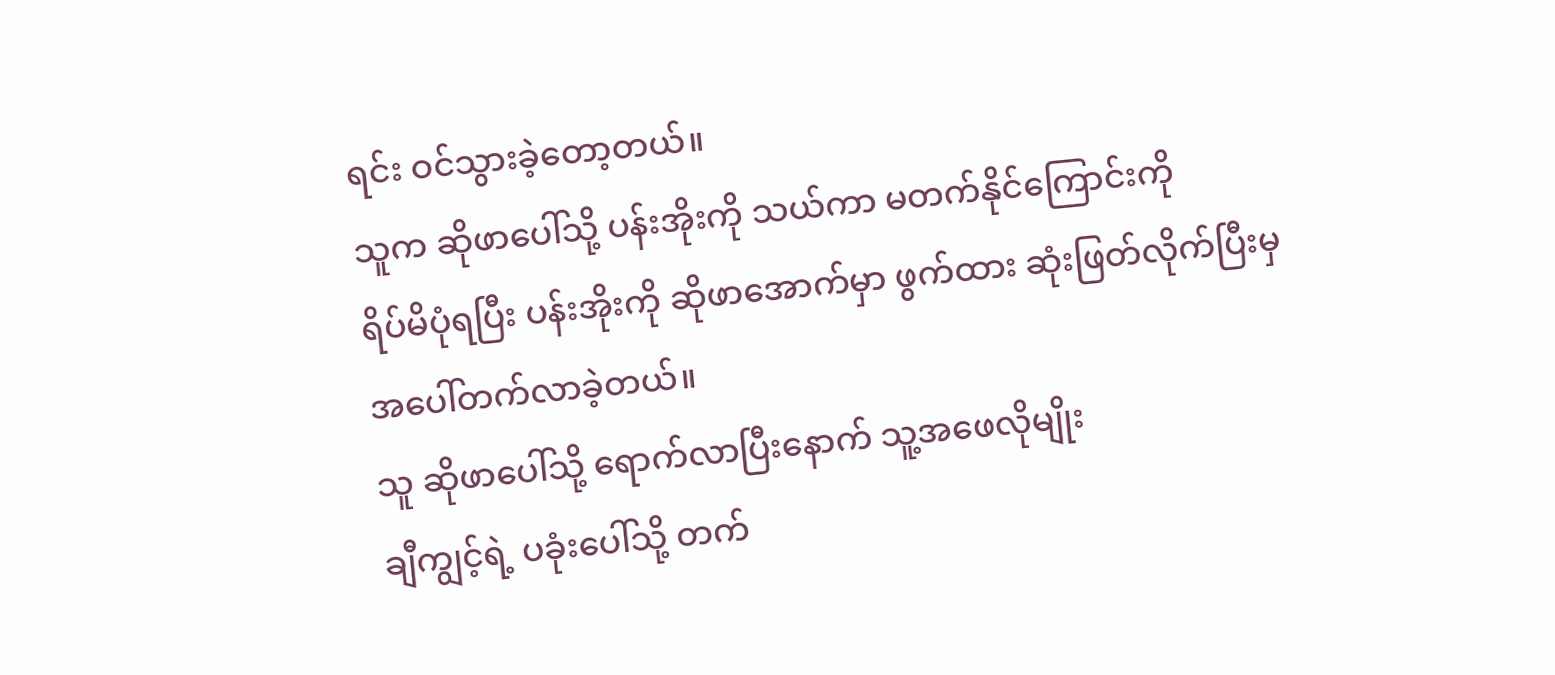ရင်း ဝင်သွားခဲ့တော့တယ်။
သူက ဆိုဖာပေါ်သို့ ပန်းအိုးကို သယ်ကာ မတက်နိုင်ကြောင်းကို
ရိပ်မိပုံရပြီး ပန်းအိုးကို ဆိုဖာအောက်မှာ ဖွက်ထား ဆုံးဖြတ်လိုက်ပြီးမှ
အပေါ်တက်လာခဲ့တယ်။
သူ ဆိုဖာပေါ်သို့ ရောက်လာပြီးနောက် သူ့အဖေလိုမျိုး
ချီကျွင့်ရဲ့ ပခုံးပေါ်သို့ တက်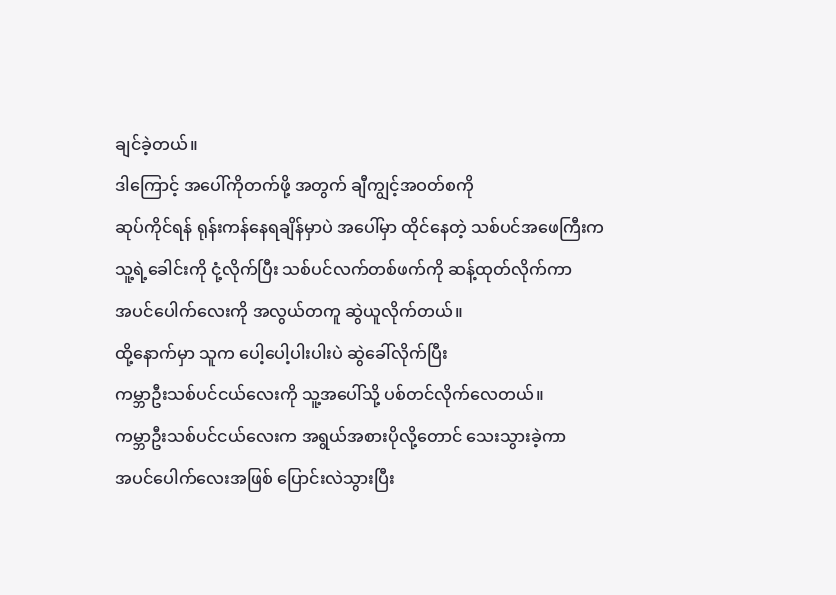ချင်ခဲ့တယ်။
ဒါကြောင့် အပေါ်ကိုတက်ဖို့ အတွက် ချီကျွင့်အဝတ်စကို
ဆုပ်ကိုင်ရန် ရုန်းကန်နေရချိန်မှာပဲ အပေါ်မှာ ထိုင်နေတဲ့ သစ်ပင်အဖေကြီးက
သူ့ရဲ့ခေါင်းကို ငုံ့လိုက်ပြီး သစ်ပင်လက်တစ်ဖက်ကို ဆန့်ထုတ်လိုက်ကာ
အပင်ပေါက်လေးကို အလွယ်တကူ ဆွဲယူလိုက်တယ်။
ထို့နောက်မှာ သူက ပေါ့ပေါ့ပါးပါးပဲ ဆွဲခေါ်လိုက်ပြီး
ကမ္ဘာဦးသစ်ပင်ငယ်လေးကို သူ့အပေါ်သို့ ပစ်တင်လိုက်လေတယ်။
ကမ္ဘာဦးသစ်ပင်ငယ်လေးက အရွယ်အစားပိုလို့တောင် သေးသွားခဲ့ကာ
အပင်ပေါက်လေးအဖြစ် ပြောင်းလဲသွားပြီး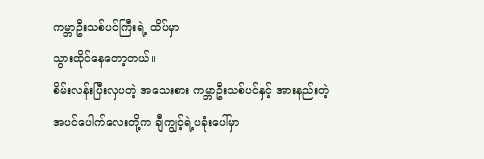ကမ္ဘာဦးသစ်ပင်ကြီးရဲ့ ထိပ်မှာ
သွားထိုင်နေတော့တယ်။
စိမ်းလန်းပြီးလှပတဲ့ အသေးစား ကမ္ဘာဦးသစ်ပင်နှင့် အားနည်းတဲ့
အပင်ပေါက်လေးတို့က ချီကျွင့်ရဲ့ပခုံးပေါ်မှာ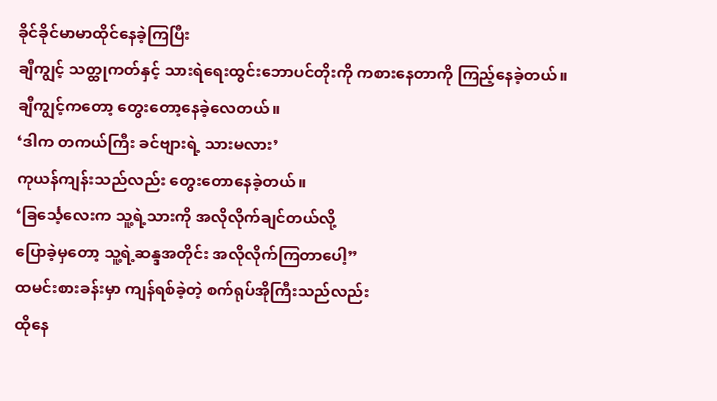ခိုင်ခိုင်မာမာထိုင်နေခဲ့ကြပြီး
ချီကျွင့် သတ္ထုကတ်နှင့် သားရဲရေးထွင်းဘောပင်တိုးကို ကစားနေတာကို ကြည့်နေခဲ့တယ်။
ချီကျွင့်ကတော့ တွေးတော့နေခဲ့လေတယ်။
‘ဒါက တကယ်ကြီး ခင်ဗျားရဲ့ သားမလား’
ကုယန်ကျန်းသည်လည်း တွေးတောနေခဲ့တယ်။
‘ခြင်္သေ့လေးက သူ့ရဲ့သားကို အလိုလိုက်ချင်တယ်လို့
ပြောခဲ့မှတော့ သူ့ရဲ့ဆန္ဒအတိုင်း အလိုလိုက်ကြတာပေါ့”
ထမင်းစားခန်းမှာ ကျန်ရစ်ခဲ့တဲ့ စက်ရုပ်အိုကြီးသည်လည်း
ထိုနေ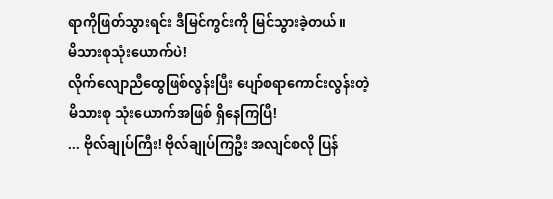ရာကိုဖြတ်သွားရင်း ဒီမြင်ကွင်းကို မြင်သွားခဲ့တယ်။
မိသားစုသုံးယောက်ပဲ!
လိုက်လျောညီထွေဖြစ်လွန်းပြီး ပျော်စရာကောင်းလွန်းတဲ့
မိသားစု သုံးယောက်အဖြစ် ရှိနေကြပြီ!
... ဗိုလ်ချုပ်ကြီး! ဗိုလ်ချုပ်ကြဦး အလျင်စလို ပြန်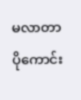မလာတာ
ပိုကောင်း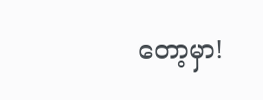တော့မှာ!